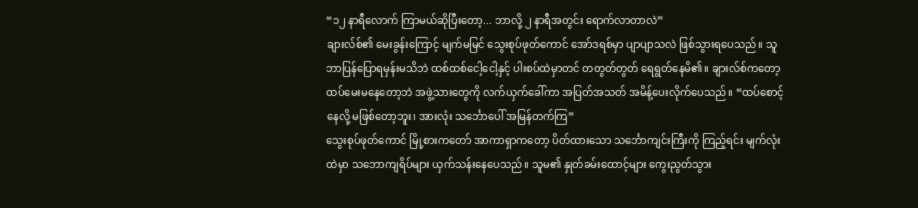“၁၂ နာရီလောက် ကြာမယ်ဆိုပြီးတော့... ဘာလို့ ၂ နာရီအတွင်း ရောက်လာတာလဲ”
ချားလ်စ်၏ မေးခွန်းကြောင့် မျက်မမြင် သွေးစုပ်ဖုတ်ကောင် အော်ဒရစ်မှာ ပျာပျာသလဲ ဖြစ်သွားရပေသည်။ သူ ဘာပြန်ပြောရမှန်းမသိဘဲ ထစ်ထစ်ငေါ့ငေါ့နှင့် ပါးစပ်ထဲမှာတင် တတွတ်တွတ် ရေရွတ်နေမိ၏။ ချားလ်စ်ကတော့ ထပ်မေးမနေတော့ဘဲ အဖွဲ့သားတွေကို လက်ယှက်ခေါ်ကာ အပြတ်အသတ် အမိန့်ပေးလိုက်ပေသည်။ “ထပ်စောင့်နေလို့ မဖြစ်တော့ဘူး၊ အားလုံး သင်္ဘောပေါ် အမြန်တက်ကြ”
သွေးစုပ်ဖုတ်ကောင် မြို့စားကတော် အာကာရှာကတော့ ပိတ်ထားသော သင်္ဘောကျင်းကြီးကို ကြည့်ရင်း မျက်လုံးထဲမှာ သဘောကျရိပ်များ ယှက်သန်းနေပေသည်။ သူမ၏ နှုတ်ခမ်းထောင့်များ ကွေးညွတ်သွား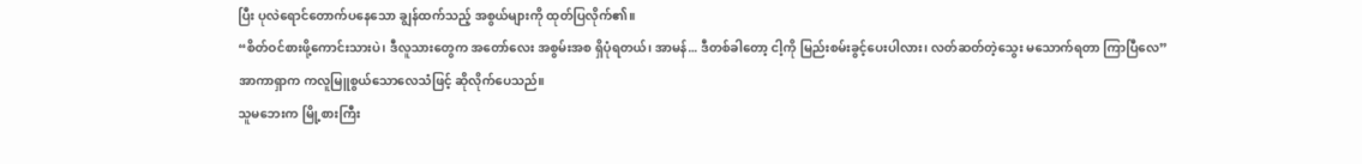ပြီး ပုလဲရောင်တောက်ပနေသော ချွန်ထက်သည့် အစွယ်များကို ထုတ်ပြလိုက်၏။
“စိတ်ဝင်စားဖို့ကောင်းသားပဲ၊ ဒီလူသားတွေက အတော်လေး အစွမ်းအစ ရှိပုံရတယ်၊ အာမန်... ဒီတစ်ခါတော့ ငါ့ကို မြည်းစမ်းခွင့်ပေးပါလား၊ လတ်ဆတ်တဲ့သွေး မသောက်ရတာ ကြာပြီလေ”
အာကာရှာက ကလူမြူစွယ်သောလေသံဖြင့် ဆိုလိုက်ပေသည်။
သူမဘေးက မြို့စားကြီး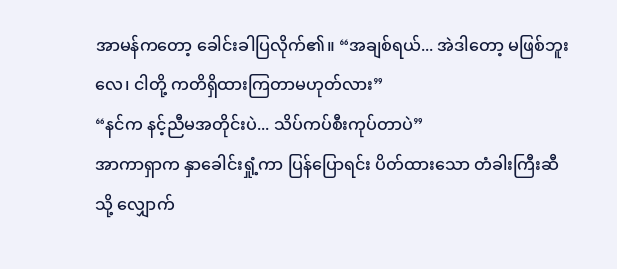အာမန်ကတော့ ခေါင်းခါပြလိုက်၏။ “အချစ်ရယ်... အဲဒါတော့ မဖြစ်ဘူးလေ၊ ငါတို့ ကတိရှိထားကြတာမဟုတ်လား”
“နင်က နင့်ညီမအတိုင်းပဲ... သိပ်ကပ်စီးကုပ်တာပဲ”
အာကာရှာက နှာခေါင်းရှုံ့ကာ ပြန်ပြောရင်း ပိတ်ထားသော တံခါးကြီးဆီသို့ လျှောက်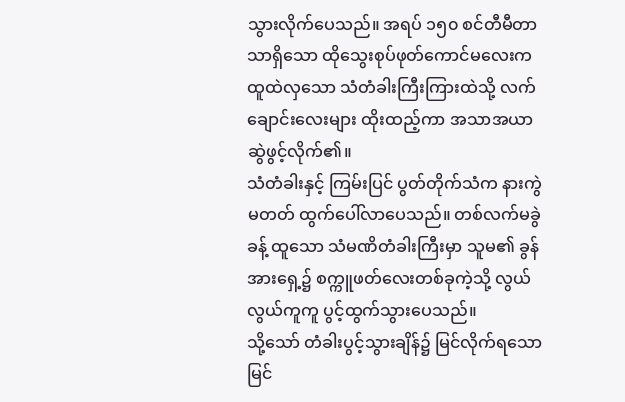သွားလိုက်ပေသည်။ အရပ် ၁၅၀ စင်တီမီတာသာရှိသော ထိုသွေးစုပ်ဖုတ်ကောင်မလေးက ထူထဲလှသော သံတံခါးကြီးကြားထဲသို့ လက်ချောင်းလေးများ ထိုးထည့်ကာ အသာအယာ ဆွဲဖွင့်လိုက်၏။
သံတံခါးနှင့် ကြမ်းပြင် ပွတ်တိုက်သံက နားကွဲမတတ် ထွက်ပေါ်လာပေသည်။ တစ်လက်မခွဲခန့် ထူသော သံမဏိတံခါးကြီးမှာ သူမ၏ ခွန်အားရှေ့၌ စက္ကူဖတ်လေးတစ်ခုကဲ့သို့ လွယ်လွယ်ကူကူ ပွင့်ထွက်သွားပေသည်။
သို့သော် တံခါးပွင့်သွားချိန်၌ မြင်လိုက်ရသော မြင်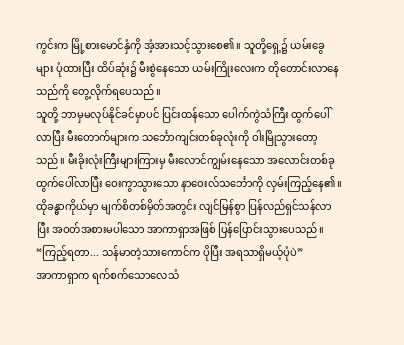ကွင်းက မြို့စားမောင်နှံကို အံ့အားသင့်သွားစေ၏။ သူတို့ရှေ့၌ ယမ်းခွေများ ပုံထားပြီး ထိပ်ဆုံး၌ မီးစွဲနေသော ယမ်းကြိုးလေးက တိုတောင်းလာနေသည်ကို တွေ့လိုက်ရပေသည်။
သူတို့ ဘာမှမလုပ်နိုင်ခင်မှာပင် ပြင်းထန်သော ပေါက်ကွဲသံကြီး ထွက်ပေါ်လာပြီး မီးတောက်များက သင်္ဘောကျင်းတစ်ခုလုံးကို ဝါးမြိုသွားတော့သည်။ မီးခိုးလုံးကြီးများကြားမှ မီးလောင်ကျွမ်းနေသော အလောင်းတစ်ခု ထွက်ပေါ်လာပြီး ဝေးကွာသွားသော နာဝေးလ်သင်္ဘောကို လှမ်းကြည့်နေ၏။
ထိုခန္ဓာကိုယ်မှာ မျက်စိတစ်မှိတ်အတွင်း လျင်မြန်စွာ ပြန်လည်ရှင်သန်လာပြီး အဝတ်အစားမပါသော အာကာရှာအဖြစ် ပြန်ပြောင်းသွားပေသည်။
“ကြည့်ရတာ... သန်မာတဲ့သားကောင်က ပိုပြီး အရသာရှိမယ့်ပုံပဲ”
အာကာရှာက ရက်စက်သောလေသံ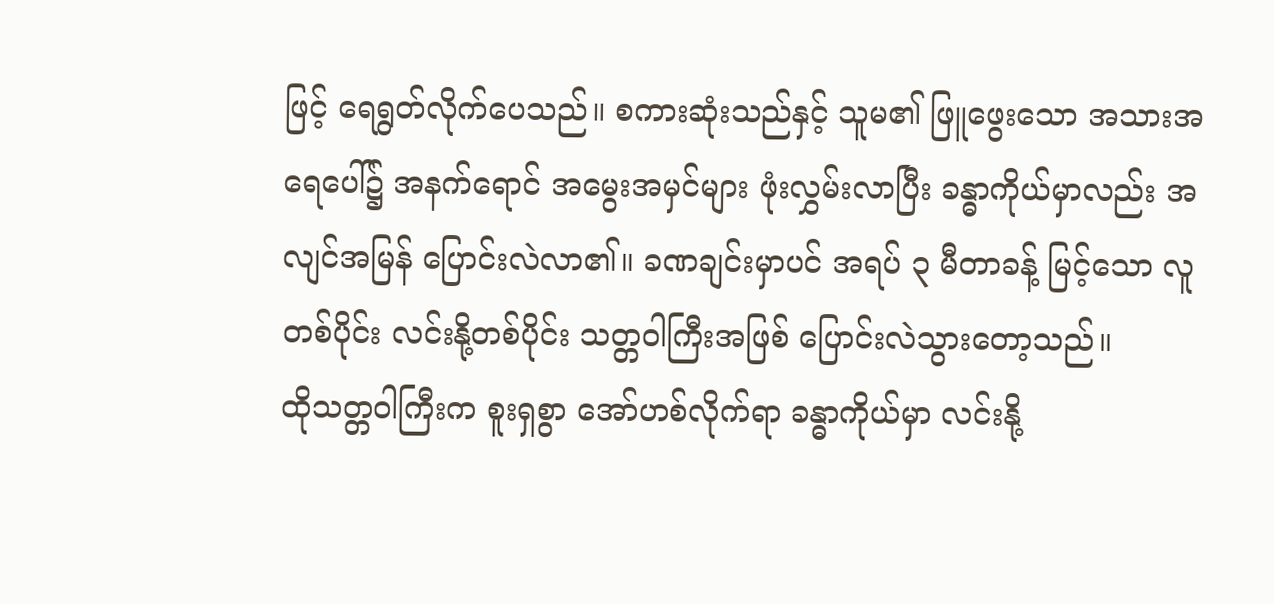ဖြင့် ရေရွတ်လိုက်ပေသည်။ စကားဆုံးသည်နှင့် သူမ၏ ဖြူဖွေးသော အသားအရေပေါ်၌ အနက်ရောင် အမွေးအမှင်များ ဖုံးလွှမ်းလာပြီး ခန္ဓာကိုယ်မှာလည်း အလျင်အမြန် ပြောင်းလဲလာ၏။ ခဏချင်းမှာပင် အရပ် ၃ မီတာခန့် မြင့်သော လူတစ်ပိုင်း လင်းနို့တစ်ပိုင်း သတ္တဝါကြီးအဖြစ် ပြောင်းလဲသွားတော့သည်။
ထိုသတ္တဝါကြီးက စူးရှစွာ အော်ဟစ်လိုက်ရာ ခန္ဓာကိုယ်မှာ လင်းနို့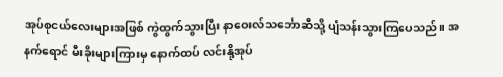အုပ်စုငယ်လေးများအဖြစ် ကွဲထွက်သွားပြီး နာဝေးလ်သင်္ဘောဆီသို့ ပျံသန်းသွားကြပေသည်။ အနက်ရောင် မီးခိုးများကြားမှ နောက်ထပ် လင်းနို့အုပ်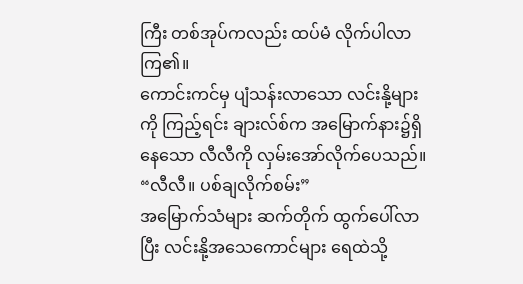ကြီး တစ်အုပ်ကလည်း ထပ်မံ လိုက်ပါလာကြ၏။
ကောင်းကင်မှ ပျံသန်းလာသော လင်းနို့များကို ကြည့်ရင်း ချားလ်စ်က အမြောက်နား၌ရှိနေသော လီလီကို လှမ်းအော်လိုက်ပေသည်။
“လီလီ။ ပစ်ချလိုက်စမ်း”
အမြောက်သံများ ဆက်တိုက် ထွက်ပေါ်လာပြီး လင်းနို့အသေကောင်များ ရေထဲသို့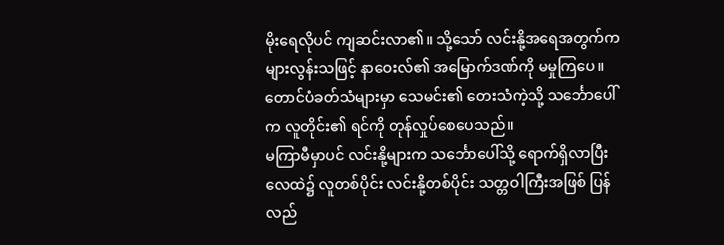မိုးရေလိုပင် ကျဆင်းလာ၏။ သို့သော် လင်းနို့အရေအတွက်က များလွန်းသဖြင့် နာဝေးလ်၏ အမြောက်ဒဏ်ကို မမှုကြပေ။ တောင်ပံခတ်သံများမှာ သေမင်း၏ တေးသံကဲ့သို့ သင်္ဘောပေါ်က လူတိုင်း၏ ရင်ကို တုန်လှုပ်စေပေသည်။
မကြာမီမှာပင် လင်းနို့များက သင်္ဘောပေါ်သို့ ရောက်ရှိလာပြီး လေထဲ၌ လူတစ်ပိုင်း လင်းနို့တစ်ပိုင်း သတ္တဝါကြီးအဖြစ် ပြန်လည်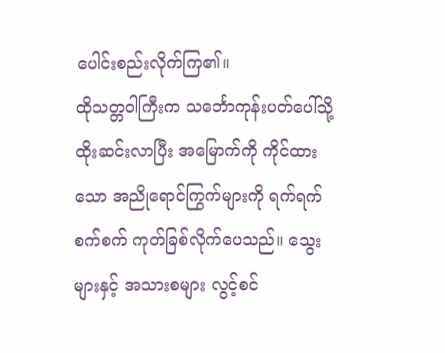ပေါင်းစည်းလိုက်ကြ၏။
ထိုသတ္တဝါကြီးက သင်္ဘောကုန်းပတ်ပေါ်သို့ ထိုးဆင်းလာပြီး အမြောက်ကို ကိုင်ထားသော အညိုရောင်ကြွက်များကို ရက်ရက်စက်စက် ကုတ်ခြစ်လိုက်ပေသည်။ သွေးများနှင့် အသားစများ လွင့်စင်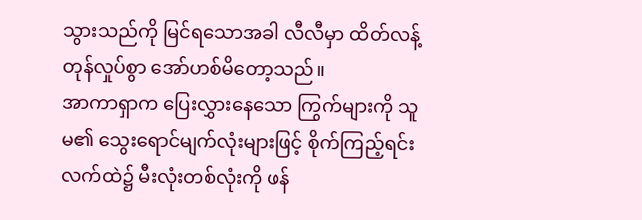သွားသည်ကို မြင်ရသောအခါ လီလီမှာ ထိတ်လန့်တုန်လှုပ်စွာ အော်ဟစ်မိတော့သည်။
အာကာရှာက ပြေးလွှားနေသော ကြွက်များကို သူမ၏ သွေးရောင်မျက်လုံးများဖြင့် စိုက်ကြည့်ရင်း လက်ထဲ၌ မီးလုံးတစ်လုံးကို ဖန်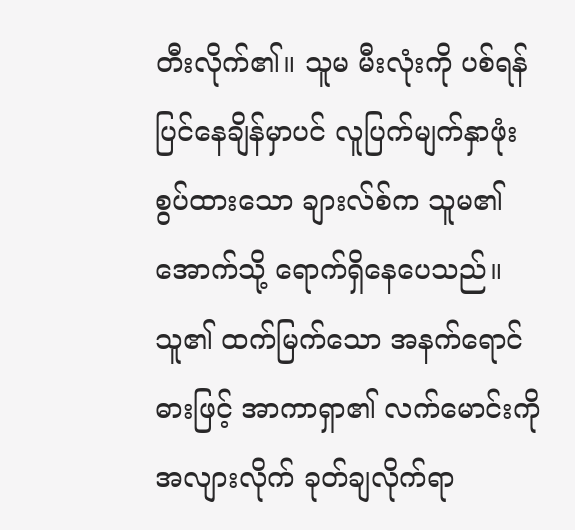တီးလိုက်၏။ သူမ မီးလုံးကို ပစ်ရန် ပြင်နေချိန်မှာပင် လူပြက်မျက်နှာဖုံး စွပ်ထားသော ချားလ်စ်က သူမ၏ အောက်သို့ ရောက်ရှိနေပေသည်။
သူ၏ ထက်မြက်သော အနက်ရောင်ဓားဖြင့် အာကာရှာ၏ လက်မောင်းကို အလျားလိုက် ခုတ်ချလိုက်ရာ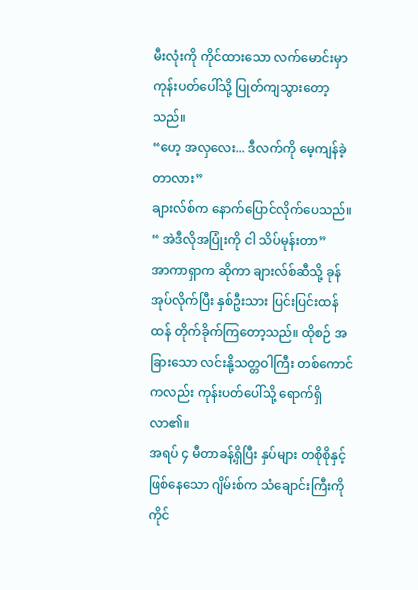မီးလုံးကို ကိုင်ထားသော လက်မောင်းမှာ ကုန်းပတ်ပေါ်သို့ ပြုတ်ကျသွားတော့သည်။
“ဟေ့ အလှလေး... ဒီလက်ကို မေ့ကျန်ခဲ့တာလား”
ချားလ်စ်က နောက်ပြောင်လိုက်ပေသည်။
“ အဲဒီလိုအပြုံးကို ငါ သိပ်မုန်းတာ”
အာကာရှာက ဆိုကာ ချားလ်စ်ဆီသို့ ခုန်အုပ်လိုက်ပြီး နှစ်ဦးသား ပြင်းပြင်းထန်ထန် တိုက်ခိုက်ကြတော့သည်။ ထိုစဉ် အခြားသော လင်းနို့သတ္တဝါကြီး တစ်ကောင်ကလည်း ကုန်းပတ်ပေါ်သို့ ရောက်ရှိလာ၏။
အရပ် ၄ မီတာခန့်ရှိပြီး နှပ်များ တစိုစိုနှင့်ဖြစ်နေသော ဂျိမ်းစ်က သံချောင်းကြီးကို ကိုင်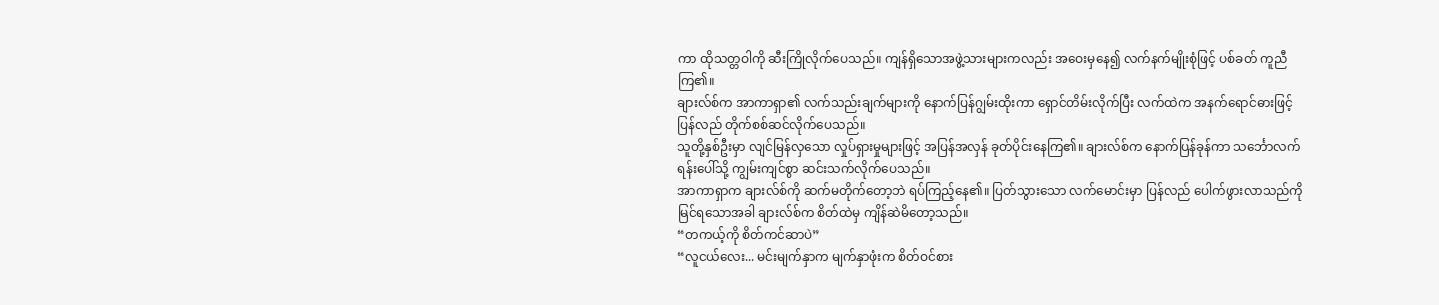ကာ ထိုသတ္တဝါကို ဆီးကြိုလိုက်ပေသည်။ ကျန်ရှိသောအဖွဲ့သားများကလည်း အဝေးမှနေ၍ လက်နက်မျိုးစုံဖြင့် ပစ်ခတ် ကူညီကြ၏။
ချားလ်စ်က အာကာရှာ၏ လက်သည်းချက်များကို နောက်ပြန်ဂျွမ်းထိုးကာ ရှောင်တိမ်းလိုက်ပြီး လက်ထဲက အနက်ရောင်ဓားဖြင့် ပြန်လည် တိုက်စစ်ဆင်လိုက်ပေသည်။
သူတို့နှစ်ဦးမှာ လျင်မြန်လှသော လှုပ်ရှားမှုများဖြင့် အပြန်အလှန် ခုတ်ပိုင်းနေကြ၏။ ချားလ်စ်က နောက်ပြန်ခုန်ကာ သင်္ဘောလက်ရန်းပေါ်သို့ ကျွမ်းကျင်စွာ ဆင်းသက်လိုက်ပေသည်။
အာကာရှာက ချားလ်စ်ကို ဆက်မတိုက်တော့ဘဲ ရပ်ကြည့်နေ၏။ ပြတ်သွားသော လက်မောင်းမှာ ပြန်လည် ပေါက်ဖွားလာသည်ကို မြင်ရသောအခါ ချားလ်စ်က စိတ်ထဲမှ ကျိန်ဆဲမိတော့သည်။
“တကယ့်ကို စိတ်ကင်ဆာပဲ”
“လူငယ်လေး... မင်းမျက်နှာက မျက်နှာဖုံးက စိတ်ဝင်စား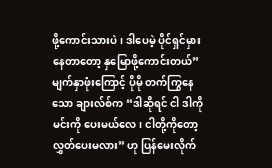ဖို့ကောင်းသားပဲ၊ ဒါပေမဲ့ ပိုင်ရှင်မှားနေတာတော့ နှမြောဖို့ကောင်းတယ်”
မျက်နှာဖုံးကြောင့် ပိုမို တက်ကြွနေသော ချားလ်စ်က “ဒါဆိုရင် ငါ ဒါကို မင်းကို ပေးမယ်လေ၊ ငါတို့ကိုတော့ လွှတ်ပေးမလား” ဟု ပြန်မေးလိုက်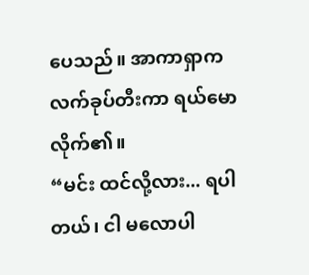ပေသည်။ အာကာရှာက လက်ခုပ်တီးကာ ရယ်မောလိုက်၏။
“မင်း ထင်လို့လား... ရပါတယ်၊ ငါ မလောပါ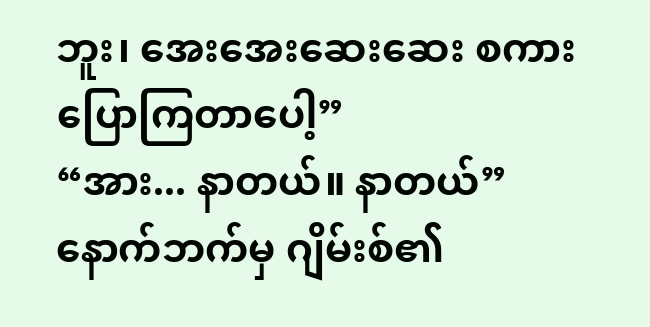ဘူး၊ အေးအေးဆေးဆေး စကားပြောကြတာပေါ့”
“အား... နာတယ်။ နာတယ်”
နောက်ဘက်မှ ဂျိမ်းစ်၏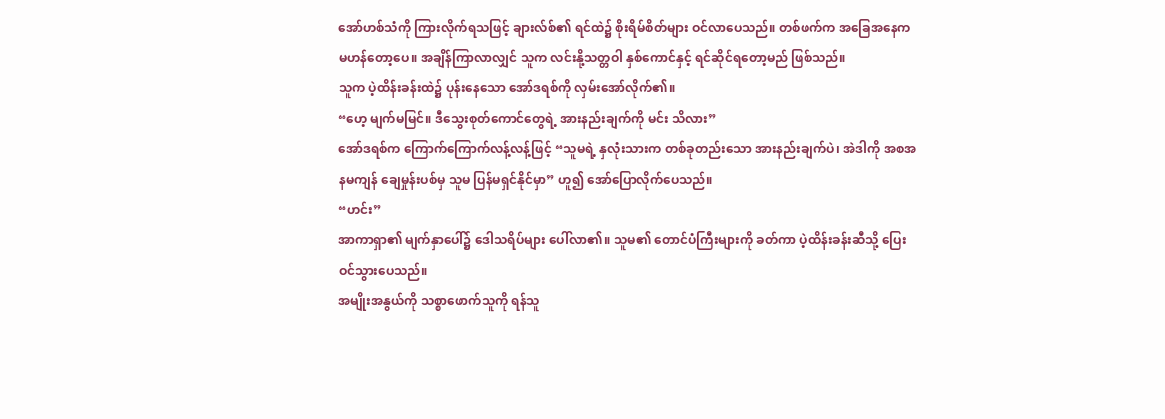အော်ဟစ်သံကို ကြားလိုက်ရသဖြင့် ချားလ်စ်၏ ရင်ထဲ၌ စိုးရိမ်စိတ်များ ဝင်လာပေသည်။ တစ်ဖက်က အခြေအနေက မဟန်တော့ပေ။ အချိန်ကြာလာလျှင် သူက လင်းနို့သတ္တဝါ နှစ်ကောင်နှင့် ရင်ဆိုင်ရတော့မည် ဖြစ်သည်။
သူက ပဲ့ထိန်းခန်းထဲ၌ ပုန်းနေသော အော်ဒရစ်ကို လှမ်းအော်လိုက်၏။
“ဟေ့ မျက်မမြင်။ ဒီသွေးစုတ်ကောင်တွေရဲ့ အားနည်းချက်ကို မင်း သိလား”
အော်ဒရစ်က ကြောက်ကြောက်လန့်လန့်ဖြင့် “သူမရဲ့ နှလုံးသားက တစ်ခုတည်းသော အားနည်းချက်ပဲ၊ အဲဒါကို အစအနမကျန် ချေမှုန်းပစ်မှ သူမ ပြန်မရှင်နိုင်မှာ” ဟူ၍ အော်ပြောလိုက်ပေသည်။
“ဟင်း”
အာကာရှာ၏ မျက်နှာပေါ်၌ ဒေါသရိပ်များ ပေါ်လာ၏။ သူမ၏ တောင်ပံကြီးများကို ခတ်ကာ ပဲ့ထိန်းခန်းဆီသို့ ပြေးဝင်သွားပေသည်။
အမျိုးအနွယ်ကို သစ္စာဖောက်သူကို ရန်သူ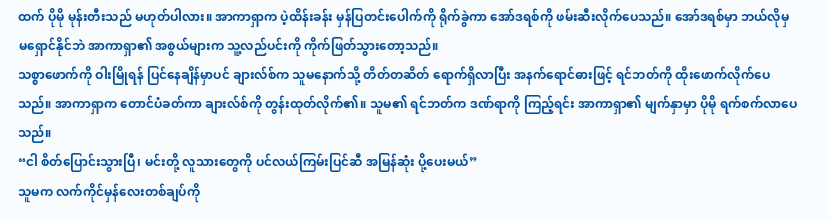ထက် ပိုမို မုန်းတီးသည် မဟုတ်ပါလား။ အာကာရှာက ပဲ့ထိန်းခန်း မှန်ပြတင်းပေါက်ကို ရိုက်ခွဲကာ အော်ဒရစ်ကို ဖမ်းဆီးလိုက်ပေသည်။ အော်ဒရစ်မှာ ဘယ်လိုမှ မရှောင်နိုင်ဘဲ အာကာရှာ၏ အစွယ်များက သူ့လည်ပင်းကို ကိုက်ဖြတ်သွားတော့သည်။
သစ္စာဖောက်ကို ဝါးမြိုရန် ပြင်နေချိန်မှာပင် ချားလ်စ်က သူမနောက်သို့ တိတ်တဆိတ် ရောက်ရှိလာပြီး အနက်ရောင်ဓားဖြင့် ရင်ဘတ်ကို ထိုးဖောက်လိုက်ပေသည်။ အာကာရှာက တောင်ပံခတ်ကာ ချားလ်စ်ကို တွန်းထုတ်လိုက်၏။ သူမ၏ ရင်ဘတ်က ဒဏ်ရာကို ကြည့်ရင်း အာကာရှာ၏ မျက်နှာမှာ ပိုမို ရက်စက်လာပေသည်။
“ငါ စိတ်ပြောင်းသွားပြီ၊ မင်းတို့ လူသားတွေကို ပင်လယ်ကြမ်းပြင်ဆီ အမြန်ဆုံး ပို့ပေးမယ်”
သူမက လက်ကိုင်မှန်လေးတစ်ချပ်ကို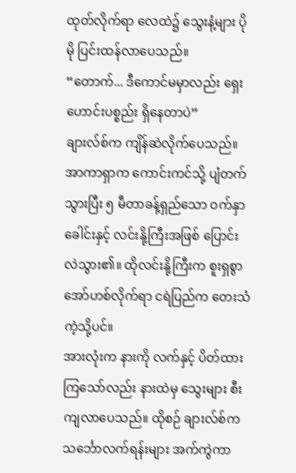ထုတ်လိုက်ရာ လေထဲ၌ သွေးနံ့များ ပိုမို ပြင်းထန်လာပေသည်။
“တောက်... ဒီကောင်မမှာလည်း ရှေးဟောင်းပစ္စည်း ရှိနေတာပဲ”
ချားလ်စ်က ကျိန်ဆဲလိုက်ပေသည်။ အာကာရှာက ကောင်းကင်သို့ ပျံတက်သွားပြီး ၅ မီတာခန့်ရှည်သော ဝက်နှာခေါင်းနှင့် လင်းနို့ကြီးအဖြစ် ပြောင်းလဲသွား၏။ ထိုလင်းနို့ကြီးက စူးရှစွာ အော်ဟစ်လိုက်ရာ ငရဲပြည်က တေးသံကဲ့သို့ပင်။
အားလုံးက နားကို လက်နှင့် ပိတ်ထားကြသော်လည်း နားထဲမှ သွေးများ စီးကျလာပေသည်။ ထိုစဉ် ချားလ်စ်က သင်္ဘောလက်ရန်းများ အက်ကွဲကာ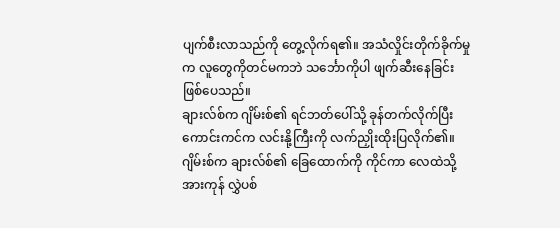ပျက်စီးလာသည်ကို တွေ့လိုက်ရ၏။ အသံလှိုင်းတိုက်ခိုက်မှုက လူတွေကိုတင်မကဘဲ သင်္ဘောကိုပါ ဖျက်ဆီးနေခြင်း ဖြစ်ပေသည်။
ချားလ်စ်က ဂျိမ်းစ်၏ ရင်ဘတ်ပေါ်သို့ ခုန်တက်လိုက်ပြီး ကောင်းကင်က လင်းနို့ကြီးကို လက်ညှိုးထိုးပြလိုက်၏။ ဂျိမ်းစ်က ချားလ်စ်၏ ခြေထောက်ကို ကိုင်ကာ လေထဲသို့ အားကုန် လွှဲပစ်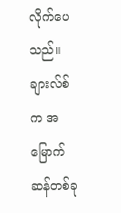လိုက်ပေသည်။
ချားလ်စ်က အမြောက်ဆန်တစ်ခု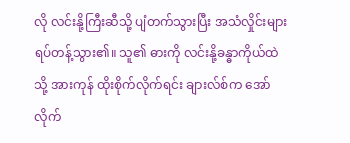လို လင်းနို့ကြီးဆီသို့ ပျံတက်သွားပြီး အသံလှိုင်းများ ရပ်တန့်သွား၏။ သူ၏ ဓားကို လင်းနို့ခန္ဓာကိုယ်ထဲသို့ အားကုန် ထိုးစိုက်လိုက်ရင်း ချားလ်စ်က အော်လိုက်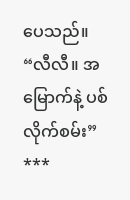ပေသည်။
“လီလီ။ အမြောက်နဲ့ ပစ်လိုက်စမ်း”
***